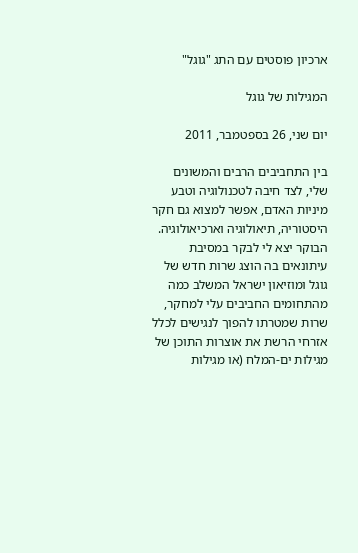ארכיון פוסטים עם התג "גוגל"

המגילות של גוגל

יום שני, 26 בספטמבר, 2011

בין התחביבים הרבים והמשונים שלי, לצד חיבה לטכנולוגיה וטבע מיניות האדם, אפשר למצוא גם חקר היסטוריה, תיאולוגיה וארכיאולוגיה.  הבוקר יצא לי לבקר במסיבת עיתונאים בה הוצג שרות חדש של גוגל ומוזיאון ישראל המשלב כמה מהתחומים החביבים עלי למחקר, שרות שמטרתו להפוך לנגישים לכלל אזרחי הרשת את אוצרות התוכן של מגילות ים-המלח (או מגילות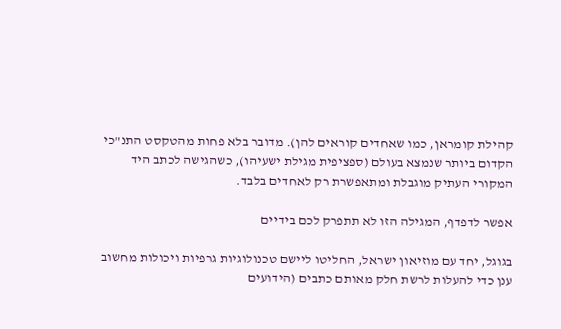קהילת קומראן, כמו שאחדים קוראים להן). מדובר בלא פחות מהטקסט התנ"כי הקדום ביותר שנמצא בעולם (ספציפית מגילת ישעיהו), כשהגישה לכתב היד המקורי העתיק מוגבלת ומתאפשרת רק לאחדים בלבד.

אפשר לדפדף, המגילה הזו לא תתפרק לכם בידיים

בגוגל, יחד עם מוזיאון ישראל, החליטו ליישם טכנולוגיות גרפיות ויכולות מחשוב ענן כדי להעלות לרשת חלק מאותם כתבים (הידועים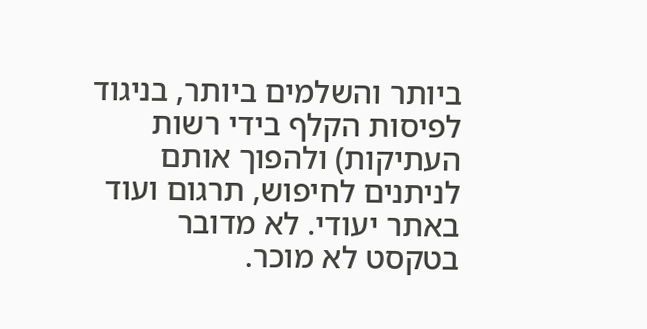ביותר והשלמים ביותר, בניגוד לפיסות הקלף בידי רשות העתיקות) ולהפוך אותם לניתנים לחיפוש, תרגום ועוד באתר יעודי. לא מדובר בטקסט לא מוכר.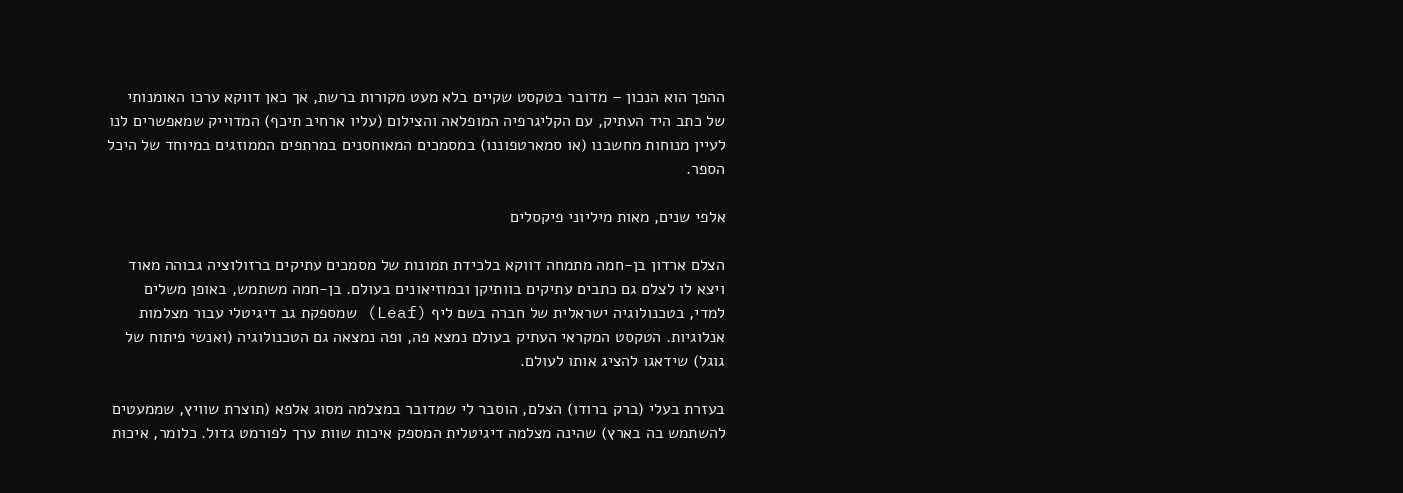ההפך הוא הנכון – מדובר בטקסט שקיים בלא מעט מקורות ברשת, אך כאן דווקא ערכו האומנותי של כתב היד העתיק, עם הקליגרפיה המופלאה והצילום (עליו ארחיב תיכף) המדוייק שמאפשרים לנו לעיין מנוחות מחשבנו (או סמארטפוננו) במסמכים המאוחסנים במרתפים הממוזגים במיוחד של היכל הספר.

אלפי שנים, מאות מיליוני פיקסלים

הצלם ארדון בן-חמה מתמחה דווקא בלכידת תמונות של מסמכים עתיקים ברזולוציה גבוהה מאוד ויצא לו לצלם גם כתבים עתיקים בוותיקן ובמוזיאונים בעולם. בן-חמה משתמש, באופן משלים למדי, בטכנולוגיה ישראלית של חברה בשם ליף (Leaf) שמספקת גב דיגיטלי עבור מצלמות אנלוגיות. הטקסט המקראי העתיק בעולם נמצא פה, ופה נמצאה גם הטכנולוגיה (ואנשי פיתוח של גוגל) שידאגו להציג אותו לעולם.

בעזרת בעלי (ברק ברודו) הצלם, הוסבר לי שמדובר במצלמה מסוג אלפא (תוצרת שוויץ, שממעטים להשתמש בה בארץ) שהינה מצלמה דיגיטלית המספק איכות שוות ערך לפורמט גדול. כלומר, איכות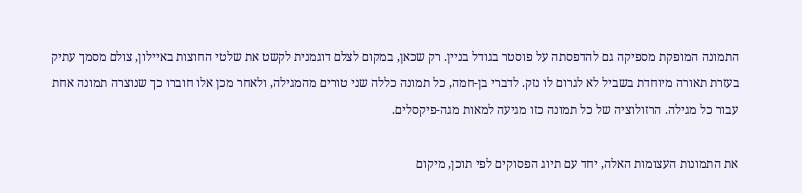התמונה המופקת מספיקה גם להדפסתה על פוסטר בגודל בניין. רק שכאן, במקום לצלם דוגמנית לקשט את שלטי החוצות באיילון, צולם מסמך עתיק בעזרת תאורה מיוחדת בשביל לא לגרום לו נזק. לדברי בן-חמה, כל תמונה כללה שני טורים מהמגילה, ולאחר מכן אלו חוברו כך שנוצרה תמונה אחת עבור כל מגילה. הרזולוציה של כל תמונה כזו מגיעה למאות מגה-פיקסלים.

את התמונות העצומות האלה, יחד עם תיוג הפסוקים לפי תוכן, מיקום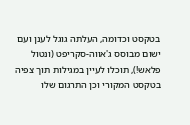בטקסט וכדומה, העלתה גוגל לענן ועם ישום מבוסס ג'אווה-סקריפט (ונטול פלאש!), תוכלו לעיין במגילות תוך צפיה בטקסט המקורי וכן התרגום שלו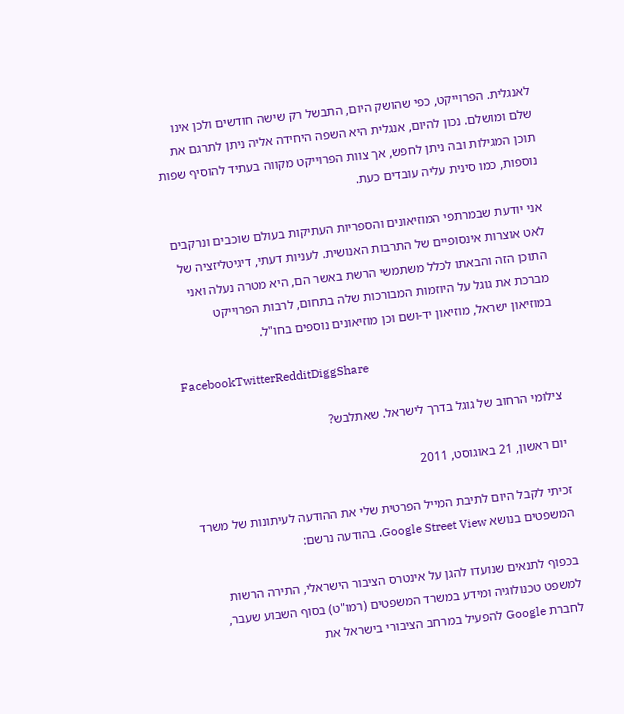לאנגלית. הפרוייקט, כפי שהושק היום, התבשל רק שישה חודשים ולכן אינו שלם ומושלם. נכון להיום, אנגלית היא השפה היחידה אליה ניתן לתרגם את תוכן המגילות ובה ניתן לחפש, אך צוות הפרוייקט מקווה בעתיד להוסיף שפות נוספות, כמו סינית עליה עובדים כעת.

אני יודעת שבמרתפי המוזיאונים והספריות העתיקות בעולם שוכבים ונרקבים לאט אוצרות אינסופיים של התרבות האנושית. לעניות דעתי, דיגיטליזציה של התוכן הזה והבאתו לכלל משתמשי הרשת באשר הם, היא מטרה נעלה ואני מברכת את גוגל על היוזמות המבורכות שלה בתחום, לרבות הפרוייקט במוזיאון ישראל, מוזיאון יד-ושם וכן מוזיאונים נוספים בחו"ל.

FacebookTwitterRedditDiggShare

צילומי הרחוב של גוגל בדרך לישראל. שאתלבש?

יום ראשון, 21 באוגוסט, 2011

זכיתי לקבל היום לתיבת המייל הפרטית שלי את ההודעה לעיתונות של משרד המשפטים בנושא Google Street View. בהודעה נרשם:

בכפוף לתנאים שנועדו להגן על אינטרס הציבור הישראלי, התירה הרשות למשפט טכנולוגיה ומידע במשרד המשפטים (רמו"ט) בסוף השבוע שעבר, לחברת Google להפעיל במרחב הציבורי בישראל את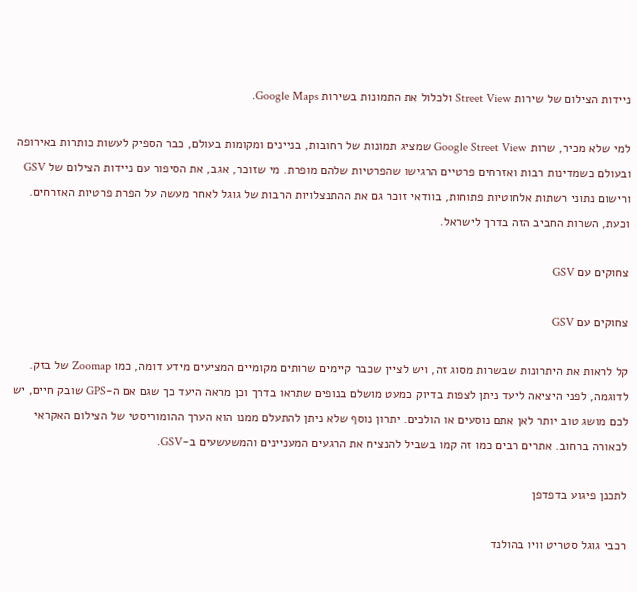ניידות הצילום של שירות Street View ולכלול את התמונות בשירות Google Maps.

למי שלא מכיר, שרות Google Street View שמציג תמונות של רחובות, בניינים ומקומות בעולם, כבר הספיק לעשות כותרות באירופה ובעולם כשמדינות רבות ואזרחים פרטיים הרגישו שהפרטיות שלהם מופרת. מי שזוכר, אגב, את הסיפור עם ניידות הצילום של GSV ורישום נתוני רשתות אלחוטיות פתוחות, בוודאי זוכר גם את ההתנצלויות הרבות של גוגל לאחר מעשה על הפרת פרטיות האזרחים. וכעת, השרות החביב הזה בדרך לישראל.

צחוקים עם GSV

צחוקים עם GSV

קל לראות את היתרונות שבשרות מסוג זה, ויש לציין שכבר קיימים שרותים מקומיים המציעים מידע דומה, כמו Zoomap של בזק. לדוגמה, לפני היציאה ליעד ניתן לצפות בדיוק כמעט מושלם בנופים שתראו בדרך וכן מראה היעד כך שגם אם ה-GPS שובק חיים, יש לכם מושג טוב יותר לאן אתם נוסעים או הולכים. יתרון נוסף שלא ניתן להתעלם ממנו הוא הערך ההומוריסטי של הצילום האקראי לכאורה ברחוב. אתרים רבים כמו זה קמו בשביל להנציח את הרגעים המעניינים והמשעשעים ב-GSV.

לתכנן פיגוע בדפדפן

רכבי גוגל סטריט וויו בהולנד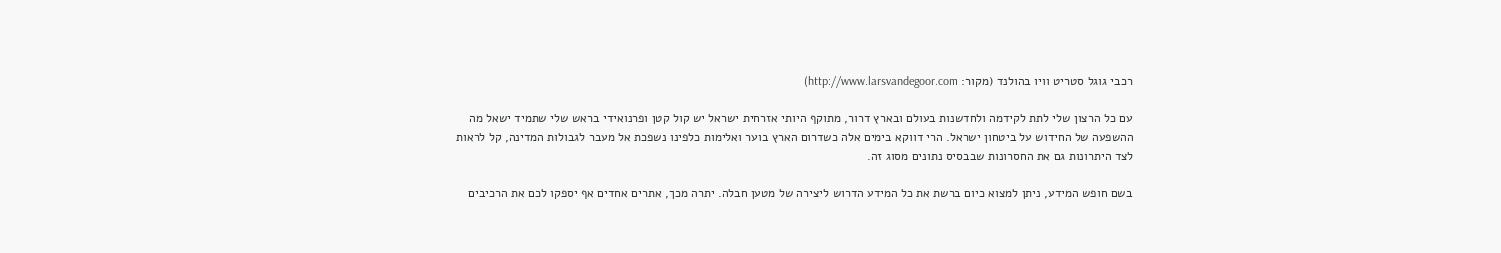רכבי גוגל סטריט וויו בהולנד (מקור: http://www.larsvandegoor.com)

עם כל הרצון שלי לתת לקידמה ולחדשנות בעולם ובארץ דרור, מתוקף היותי אזרחית ישראל יש קול קטן ופרנואידי בראש שלי שתמיד ישאל מה ההשפעה של החידוש על ביטחון ישראל. הרי דווקא בימים אלה כשדרום הארץ בוער ואלימות כלפינו נשפכת אל מעבר לגבולות המדינה, קל לראות לצד היתרונות גם את החסרונות שבבסיס נתונים מסוג זה.

בשם חופש המידע, ניתן למצוא כיום ברשת את כל המידע הדרוש ליצירה של מטען חבלה. יתרה מכך, אתרים אחדים אף יספקו לכם את הרכיבים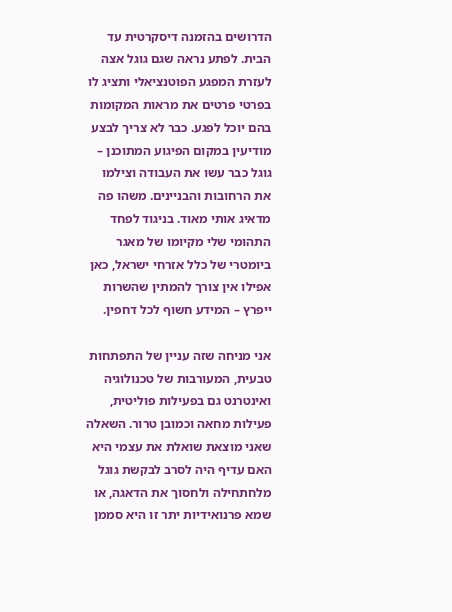הדרושים בהזמנה דיסקרטית עד הבית. לפתע נראה שגם גוגל אצה לעזרת המפגע הפוטנציאלי ותציג לו בפרטי פרטים את מראות המקומות בהם יוכל לפגע. כבר לא צריך לבצע מודיעין במקום הפיגוע המתוכנן – גוגל כבר עשו את העבודה וצילמו את הרחובות והבניינים. משהו פה מדאיג אותי מאוד. בניגוד לפחד התהומי שלי מקיומו של מאגר ביומטרי של כלל אזרחי ישראל, כאן אפילו אין צורך להמתין שהשרות ייפרץ – המידע חשוף לכל דחפין.

אני מניחה שזה עניין של התפתחות טבעית, המעורבות של טכנולוגיה ואינטרנט גם בפעילות פוליטית, פעילות מחאה וכמובן טרור. השאלה שאני מוצאת שואלת את עצמי היא האם עדיף היה לסרב לבקשת גוגל מלחתחילה ולחסוך את הדאגה, או שמא פרנואידיות יתר זו היא סממן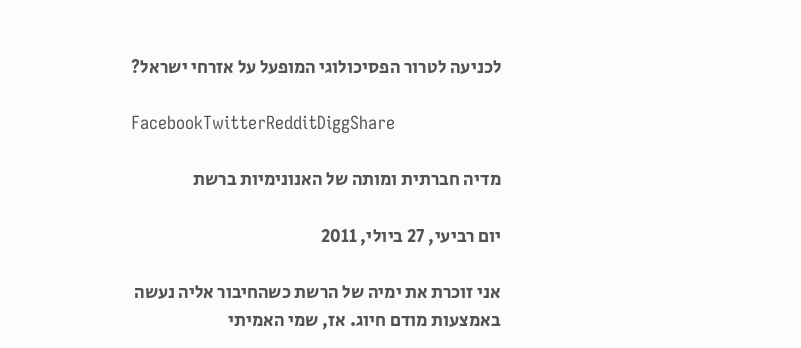לכניעה לטרור הפסיכולוגי המופעל על אזרחי ישראל?

FacebookTwitterRedditDiggShare

מדיה חברתית ומותה של האנונימיות ברשת

יום רביעי, 27 ביולי, 2011

אני זוכרת את ימיה של הרשת כשהחיבור אליה נעשה באמצעות מודם חיוג. אז, שמי האמיתי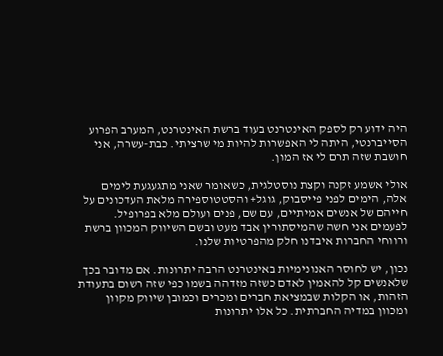היה ידוע רק לספק האינטרנט בעוד ברשת האינטרנט, המערב הפרוע הסייברנטי, היתה לי האפשרות להיות מי שרציתי. כבת-עשרה, אני חושבת שזה תרם לי אז המון.

אולי אשמע זקנה וקצת נוסטלגית, כשאומר שאני מתגעגעת לימים אלה, הימים לפני פייסבוק, גוגל+ והסטטוספירה מלאת העדכונים על חייהם של אנשים אמיתיים, עם שם, פנים ועולם מלא בפרופיל. לפעמים אני חשה שהמיסתורין אבד מעט ובשם השיווק המכוון ברשת ורווחי החברות איבדנו חלק מהפרטיות שלנו.

נכון, יש לחוסר האנונימיות באינטרנט הרבה יתרונות. אם מדובר בכך שלאנשים קל להאמין לאדם כשזה מזדהה בשמו כפי שזה רשום בתעודת הזהות, או הקלות שבמציאת חברים ומכרים וכמובן שיווק מקוון ומכוון במדיה החברתית. כל אלו יתרונות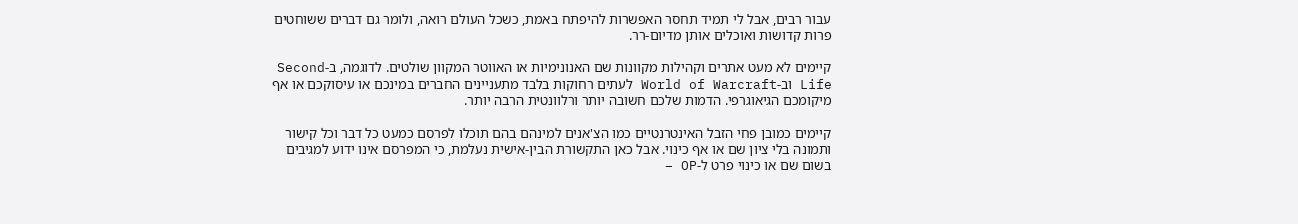עבור רבים, אבל לי תמיד תחסר האפשרות להיפתח באמת, כשכל העולם רואה, ולומר גם דברים ששוחטים פרות קדושות ואוכלים אותן מדיום-רר.

קיימים לא מעט אתרים וקהילות מקוונות שם האנונימיות או האווטר המקוון שולטים. לדוגמה, ב-Second Life וב-World of Warcraft לעתים רחוקות בלבד מתעניינים החברים במינכם או עיסוקכם או אף מיקומכם הגיאוגרפי. הדמות שלכם חשובה יותר ורלוונטית הרבה יותר.

קיימים כמובן פחי הזבל האינטרנטיים כמו הצ'אנים למינהם בהם תוכלו לפרסם כמעט כל דבר וכל קישור ותמונה בלי ציון שם או אף כינוי. אבל כאן התקשורת הבין-אישית נעלמת, כי המפרסם אינו ידוע למגיבים בשום שם או כינוי פרט ל-OP –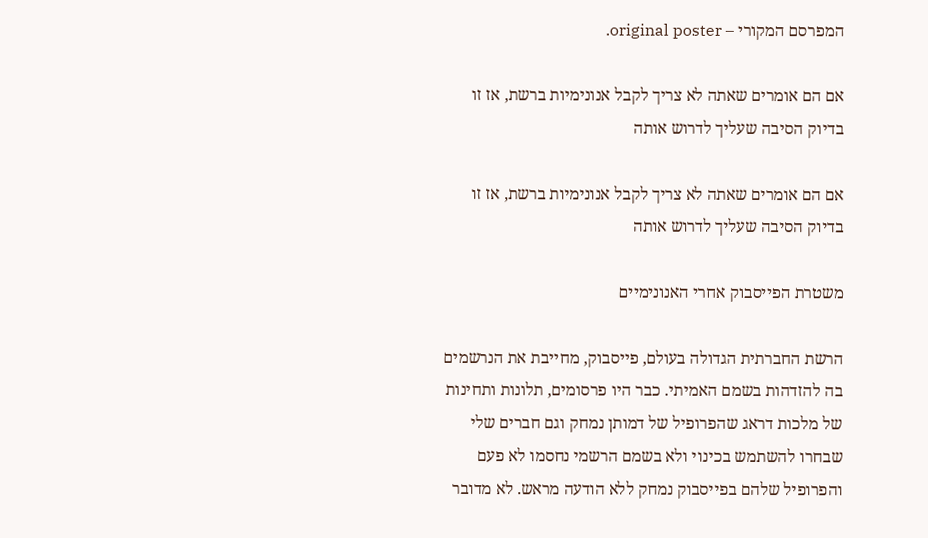המפרסם המקורי – original poster.

אם הם אומרים שאתה לא צריך לקבל אנונימיות ברשת, אז זו בדיוק הסיבה שעליך לדרוש אותה

אם הם אומרים שאתה לא צריך לקבל אנונימיות ברשת, אז זו בדיוק הסיבה שעליך לדרוש אותה

משטרת הפייסבוק אחרי האנונימיים

הרשת החברתית הגדולה בעולם, פייסבוק, מחייבת את הנרשמים בה להזדהות בשמם האמיתי. כבר היו פרסומים, תלונות ותחינות של מלכות דראג שהפרופיל של דמותן נמחק וגם חברים שלי שבחרו להשתמש בכינוי ולא בשמם הרשמי נחסמו לא פעם והפרופיל שלהם בפייסבוק נמחק ללא הודעה מראש. לא מדובר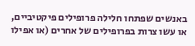באנשים שפתחו חלילה פרופילים פיקטיביים, או עשו צרות בפרופילים של אחרים (או אפילו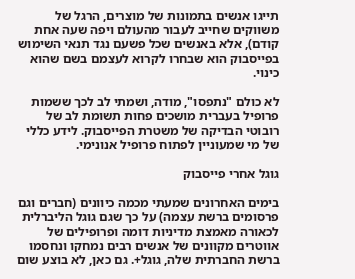תייגו אנשים בתמונות של מוצרים, הרגל של משווקים שחייב לעבור מהעולם ויפה שעה אחת קודם), אלא באנשים שכל פשעם נגד תנאי השימוש בפייסבוק הוא שבחרו לקרוא לעצמם בשם שהוא כינוי.

לא כולם "נתפסו", מודה, ושמתי לב לכך ששמות פרופיל בעברית מושכים פחות תשומת לב של רובוטי הבדיקה של משטרת הפייסבוק. לידע כללי של מי שמעוניין לפתוח פרופיל אנונימי.

גוגל אחרי פייסבוק

בימים האחרונים שמעתי מכמה כיוונים (חברים וגם פרסומים ברשת עצמה) על כך שגם גוגל הליברלית לכאורה מאמצת מדיניות דומה ופרופילים של אווטרים מקוונים של אנשים רבים נמחקו ונחסמו ברשת החברתית שלה, גוגל+. גם כאן, לא בוצע שום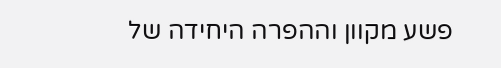פשע מקוון וההפרה היחידה של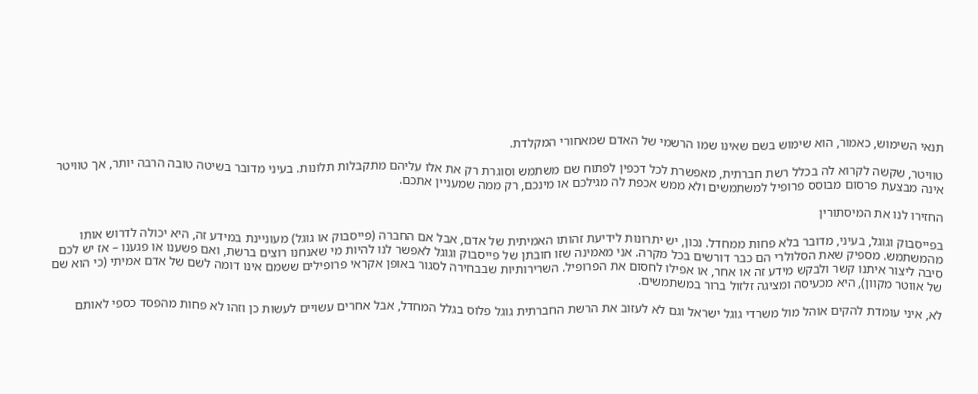תנאי השימוש, כאמור, הוא שימוש בשם שאינו שמו הרשמי של האדם שמאחורי המקלדת.

טוויטר, שקשה לקרוא לה בכלל רשת חברתית, מאפשרת לכל דכפין לפתוח שם משתמש וסוגרת רק את אלו עליהם מתקבלות תלונות. בעיני מדובר בשיטה טובה הרבה יותר, אך טוויטר אינה מבצעת פרסום מבוסס פרופיל למשתמשים ולא ממש אכפת לה מגילכם או מינכם, רק ממה שמעניין אתכם.

החזירו לנו את המיסתורין

בפייסבוק וגוגל, בעיני, מדובר בלא פחות ממחדל. נכון, יש יתרונות לידיעת זהותו האמיתית של אדם, אבל אם החברה (פייסבוק או גוגל) מעוניינת במידע זה, היא יכולה לדרוש אותו מהמשתמש. מספיק שאת הסלולרי הם כבר דורשים בכל מקרה. אני מאמינה שזו חובתן של פייסבוק וגוגל לאפשר לנו להיות מי שאנחנו רוצים ברשת, ואם פשענו או פגענו – אז יש לכם סיבה ליצור איתנו קשר ולבקש מידע זה או אחר, או אפילו לחסום את הפרופיל. השרירותיות שבבחירה לסגור באופן אקראי פרופילים ששמם אינו דומה לשם של אדם אמיתי (כי הוא שם של אווטר מקוון), היא מכעיסה ומציגה זלזול ברור במשתמשים.

לא, איני עומדת להקים אוהל מול משרדי גוגל ישראל וגם לא לעזוב את הרשת החברתית גוגל פלוס בגלל המחדל, אבל אחרים עשויים לעשות כן וזהו לא פחות מהפסד כספי לאותם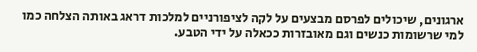ארגונים, שיכולים לפרסם מבצעים על לקה לציפורניים למלכות דראג באותה הצלחה כמו למי שרשומות כנשים וגם מאובזרות ככאלה על ידי הטבע.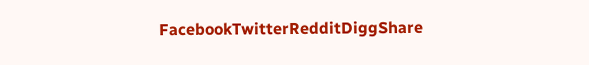FacebookTwitterRedditDiggShare